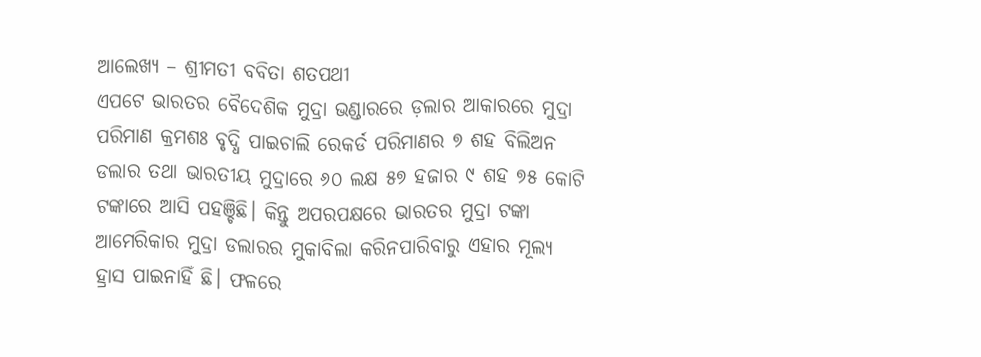ଆଲେଖ୍ୟ – ଶ୍ରୀମତୀ ବବିତା ଶତପଥୀ
ଏପଟେ ଭାରତର ବୈଦେଶିକ ମୁଦ୍ରା ଭଣ୍ଡାରରେ ଡ଼ଲାର ଆକାରରେ ମୁଦ୍ରା ପରିମାଣ କ୍ରମଶଃ ବୃଦ୍ଧି ପାଇଚାଲି ରେକର୍ଡ ପରିମାଣର ୭ ଶହ ବିଲିଅନ ଡଲାର ତଥା ଭାରତୀୟ ମୁଦ୍ରାରେ ୬୦ ଲକ୍ଷ ୫୭ ହଜାର ୯ ଶହ ୭୫ କୋଟି ଟଙ୍କାରେ ଆସି ପହଞ୍ଚିଛି। କିନ୍ତୁ ଅପରପକ୍ଷରେ ଭାରତର ମୁଦ୍ରା ଟଙ୍କା ଆମେରିକାର ମୁଦ୍ରା ଡଲାରର ମୁକାବିଲା କରିନପାରିବାରୁ ଏହାର ମୂଲ୍ୟ ହ୍ରାସ ପାଇନାହିଁ ଛି। ଫଳରେ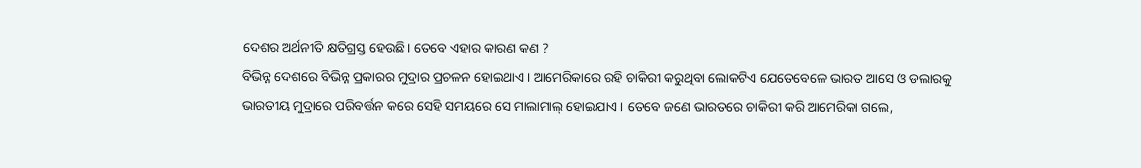ଦେଶର ଅର୍ଥନୀତି କ୍ଷତିଗ୍ରସ୍ତ ହେଉଛି। ତେବେ ଏହାର କାରଣ କଣ ?
ବିଭିନ୍ନ ଦେଶରେ ବିଭିନ୍ନ ପ୍ରକାରର ମୁଦ୍ରାର ପ୍ରଚଳନ ହୋଇଥାଏ । ଆମେରିକାରେ ରହି ଚାକିରୀ କରୁଥିବା ଲୋକଟିଏ ଯେତେବେଳେ ଭାରତ ଆସେ ଓ ଡଲାରକୁ ଭାରତୀୟ ମୁଦ୍ରାରେ ପରିବର୍ତ୍ତନ କରେ ସେହି ସମୟରେ ସେ ମାଲାମାଲ୍ ହୋଇଯାଏ । ତେବେ ଜଣେ ଭାରତରେ ଚାକିରୀ କରି ଆମେରିକା ଗଲେ,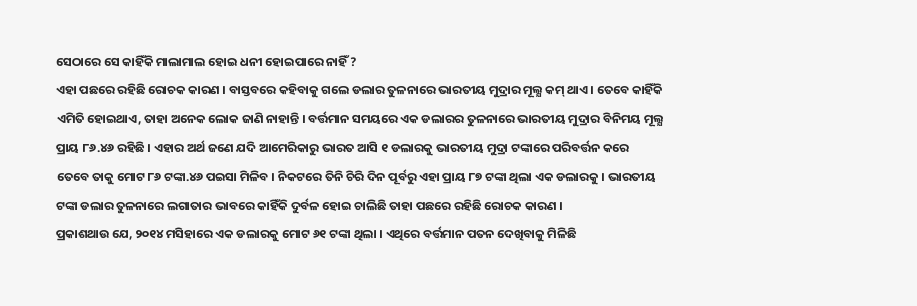ସେଠାରେ ସେ କାହିଁକି ମାଲାମାଲ ହୋଇ ଧନୀ ହୋଇପାରେ ନାହିଁ ?
ଏହା ପଛରେ ରହିଛି ରୋଚକ କାରଣ । ବାସ୍ତବରେ କହିବାକୁ ଗଲେ ଡଲାର ତୁଳନାରେ ଭାରତୀୟ ମୁଦ୍ରାର ମୂଲ୍ଯ କମ୍ ଥାଏ । ତେବେ କାହିଁକି ଏମିତି ହୋଇଥାଏ, ତାହା ଅନେକ ଲୋକ ଜାଣି ନାହାନ୍ତି । ବର୍ତ୍ତମାନ ସମୟରେ ଏକ ଡଲାରର ତୁଳନାରେ ଭାରତୀୟ ମୁଦ୍ରାର ବିନିମୟ ମୂଲ୍ଯ ପ୍ରାୟ ୮୬.୪୬ ରହିଛି । ଏହାର ଅର୍ଥ ଜଣେ ଯଦି ଆମେରିକାରୁ ଭାରତ ଆସି ୧ ଡଲାରକୁ ଭାରତୀୟ ମୁଦ୍ରା ଟଙ୍କାରେ ପରିବର୍ତ୍ତନ କରେ ତେବେ ତାକୁ ମୋଟ ୮୬ ଟଙ୍କା.୪୬ ପଇସା ମିଳିବ । ନିକଟରେ ତିନି ଚିରି ଦିନ ପୂର୍ବରୁ ଏହା ପ୍ରାୟ ୮୭ ଟଙ୍କା ଥିଲା ଏକ ଡଲାରକୁ । ଭାରତୀୟ ଟଙ୍କା ଡଲାର ତୁଳନାରେ ଲଗାତାର ଭାବରେ କାହିଁକି ଦୁର୍ବଳ ହୋଇ ଚାଲିଛି ତାହା ପଛରେ ରହିଛି ରୋଚକ କାରଣ ।
ପ୍ରକାଶଥାଉ ଯେ, ୨୦୧୪ ମସିହାରେ ଏକ ଡଲାରକୁ ମୋଟ ୬୧ ଟଙ୍କା ଥିଲା । ଏଥିରେ ବର୍ତ୍ତମାନ ପତନ ଦେଖିବାକୁ ମିଳିଛି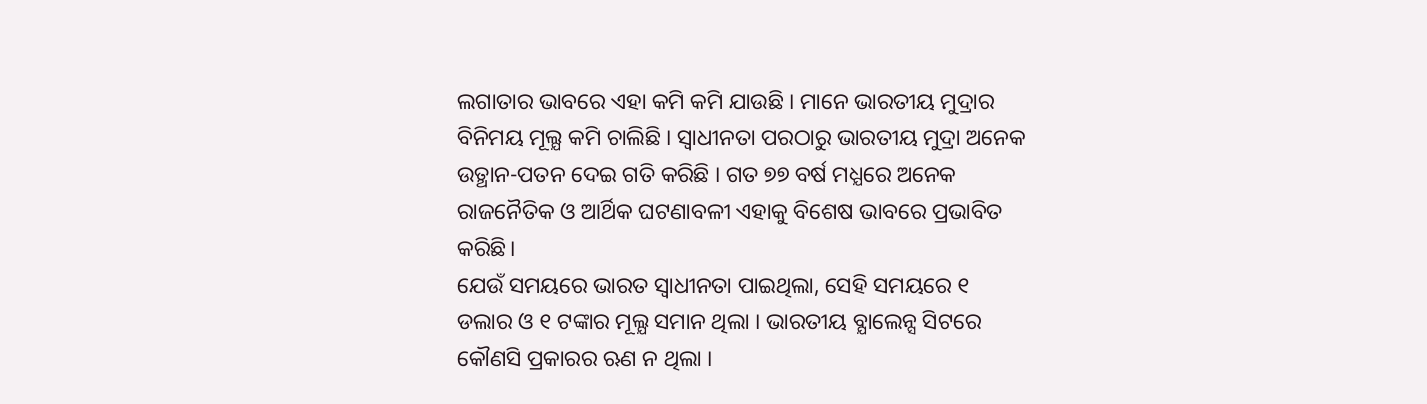ଲଗାତାର ଭାବରେ ଏହା କମି କମି ଯାଉଛି । ମାନେ ଭାରତୀୟ ମୁଦ୍ରାର ବିନିମୟ ମୂଲ୍ଯ କମି ଚାଲିଛି । ସ୍ୱାଧୀନତା ପରଠାରୁ ଭାରତୀୟ ମୁଦ୍ରା ଅନେକ ଉତ୍ଥାନ-ପତନ ଦେଇ ଗତି କରିଛି । ଗତ ୭୭ ବର୍ଷ ମଧ୍ଯରେ ଅନେକ ରାଜନୈତିକ ଓ ଆର୍ଥିକ ଘଟଣାବଳୀ ଏହାକୁ ବିଶେଷ ଭାବରେ ପ୍ରଭାବିତ କରିଛି।
ଯେଉଁ ସମୟରେ ଭାରତ ସ୍ୱାଧୀନତା ପାଇଥିଲା, ସେହି ସମୟରେ ୧ ଡଲାର ଓ ୧ ଟଙ୍କାର ମୂଲ୍ଯ ସମାନ ଥିଲା । ଭାରତୀୟ ବ୍ଯାଲେନ୍ସ ସିଟରେ କୌଣସି ପ୍ରକାରର ଋଣ ନ ଥିଲା ।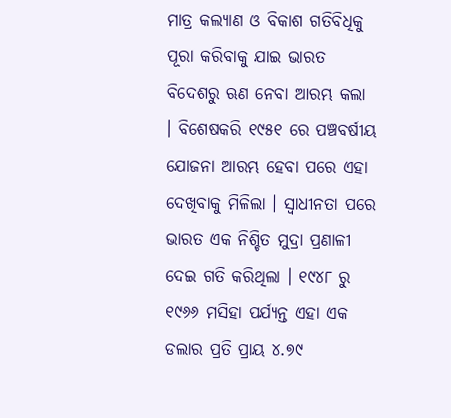ମାତ୍ର କଲ୍ଯାଣ ଓ ବିକାଶ ଗତିବିଧିକୁ ପୂରା କରିବାକୁ ଯାଇ ଭାରତ ବିଦେଶରୁ ଋଣ ନେବା ଆରମ୍ଭ କଲା । ବିଶେଷକରି ୧୯୫୧ ରେ ପଞ୍ଚବର୍ଷୀୟ ଯୋଜନା ଆରମ୍ଭ ହେବା ପରେ ଏହା ଦେଖିବାକୁ ମିଳିଲା । ସ୍ୱାଧୀନତା ପରେ ଭାରତ ଏକ ନିଶ୍ଚିତ ମୁଦ୍ରା ପ୍ରଣାଳୀ ଦେଇ ଗତି କରିଥିଲା । ୧୯୪୮ ରୁ ୧୯୬୬ ମସିହା ପର୍ଯ୍ୟନ୍ତ ଏହା ଏକ ଡଲାର ପ୍ରତି ପ୍ରାୟ ୪.୭୯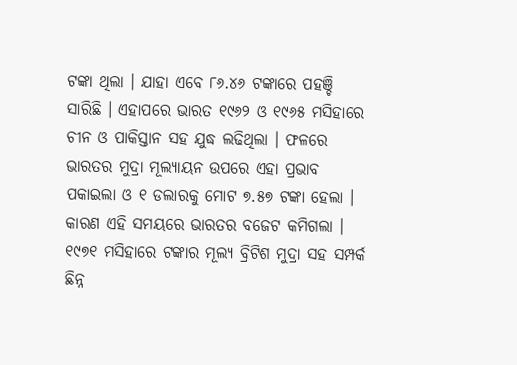ଟଙ୍କା ଥିଲା । ଯାହା ଏବେ ୮୬.୪୬ ଟଙ୍କାରେ ପହଞ୍ଚି ସାରିଛି । ଏହାପରେ ଭାରତ ୧୯୬୨ ଓ ୧୯୬୫ ମସିହାରେ ଚୀନ ଓ ପାକିସ୍ତାନ ସହ ଯୁଦ୍ଧ ଲଢିଥିଲା । ଫଳରେ ଭାରତର ମୁଦ୍ରା ମୂଲ୍ଯାୟନ ଉପରେ ଏହା ପ୍ରଭାବ ପକାଇଲା ଓ ୧ ଡଲାରକୁ ମୋଟ ୭.୫୭ ଟଙ୍କା ହେଲା ।
କାରଣ ଏହି ସମୟରେ ଭାରତର ବଜେଟ କମିଗଲା । ୧୯୭୧ ମସିହାରେ ଟଙ୍କାର ମୂଲ୍ଯ ବ୍ରିଟିଶ ମୁଦ୍ରା ସହ ସମ୍ପର୍କ ଛିନ୍ନ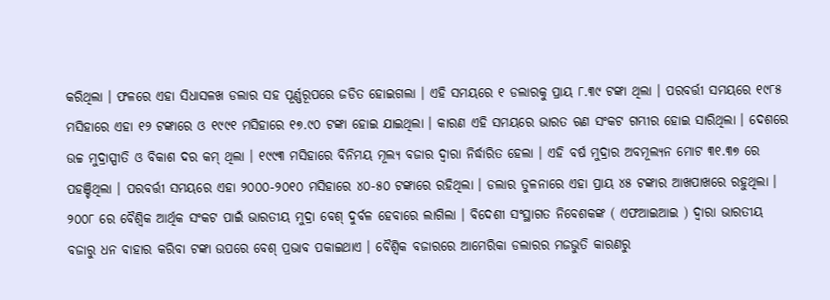କରିଥିଲା । ଫଳରେ ଏହା ସିଧାସଳଖ ଡଲାର ସହ ପୂର୍ଣ୍ଣରୂପରେ ଜଡିତ ହୋଇଗଲା । ଏହି ସମୟରେ ୧ ଡଲାରକୁ ପ୍ରାୟ ୮.୩୯ ଟଙ୍କା ଥିଲା । ପରବର୍ତ୍ତୀ ସମୟରେ ୧୯୮୫ ମସିହାରେ ଏହା ୧୨ ଟଙ୍କାରେ ଓ ୧୯୯୧ ମସିହାରେ ୧୭.୯୦ ଟଙ୍କା ହୋଇ ଯାଇଥିଲା । କାରଣ ଏହି ସମୟରେ ଭାରତ ଋଣ ସଂକଟ ଗମ୍ଭୀର ହୋଇ ସାରିଥିଲା । ଦେଶରେ ଉଚ୍ଚ ମୁଦ୍ରାସ୍ପୀତି ଓ ବିକାଶ ଦର କମ୍ ଥିଲା । ୧୯୯୩ ମସିହାରେ ବିନିମୟ ମୂଲ୍ଯ ବଜାର ଦ୍ୱାରା ନିର୍ଦ୍ଧାରିତ ହେଲା । ଏହି ବର୍ଷ ମୁଦ୍ରାର ଅବମୂଲ୍ଯନ ମୋଟ ୩୧.୩୭ ରେ ପହଞ୍ଚିଥିଲା । ପରବର୍ତ୍ତୀ ସମୟରେ ଏହା ୨୦୦୦-୨୦୧୦ ମସିହାରେ ୪୦-୫୦ ଟଙ୍କାରେ ରହିଥିଲା । ଡଲାର ତୁଳନାରେ ଏହା ପ୍ରାୟ ୪୫ ଟଙ୍କାର ଆଖପାଖରେ ରହୁଥିଲା ।
୨୦୦୮ ରେ ବୈଶ୍ୱିକ ଆର୍ଥିକ ସଂକଟ ପାଇଁ ଭାରତୀୟ ମୁଦ୍ରା ବେଶ୍ ଦୁର୍ବଳ ହେବାରେ ଲାଗିଲା । ବିଦେଶୀ ସଂସ୍ଥାଗତ ନିବେଶକଙ୍କ ( ଏଫଆଇଆଇ ) ଦ୍ୱାରା ଭାରତୀୟ ବଜାରୁ ଧନ ବାହାର କରିବା ଟଙ୍କା ଉପରେ ବେଶ୍ ପ୍ରଭାବ ପକାଇଥାଏ । ବୈଶ୍ୱିକ ବଜାରରେ ଆମେରିକା ଡଲାରର ମଜଭୁତି କାରଣରୁ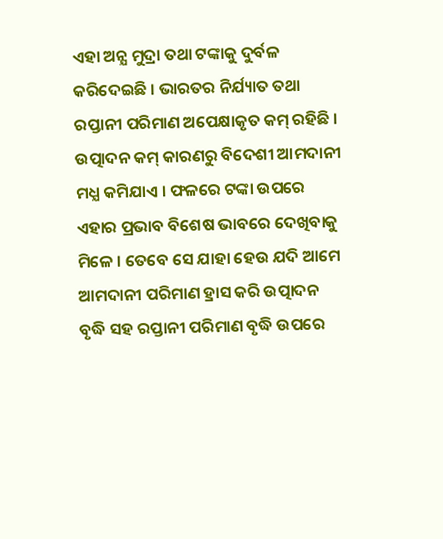ଏହା ଅନ୍ଯ ମୁଦ୍ରା ତଥା ଟଙ୍କାକୁ ଦୁର୍ବଳ କରିଦେଇଛି । ଭାରତର ନିର୍ଯ୍ୟାତ ତଥା ରପ୍ତାନୀ ପରିମାଣ ଅପେକ୍ଷାକୃତ କମ୍ ରହିଛି । ଉତ୍ପାଦନ କମ୍ କାରଣରୁ ବିଦେଶୀ ଆମଦାନୀ ମଧ୍ଯ କମିଯାଏ । ଫଳରେ ଟଙ୍କା ଉପରେ ଏହାର ପ୍ରଭାବ ବିଶେଷ ଭାବରେ ଦେଖିବାକୁ ମିଳେ । ତେବେ ସେ ଯାହା ହେଉ ଯଦି ଆମେ ଆମଦାନୀ ପରିମାଣ ହ୍ରାସ କରି ଉତ୍ପାଦନ ବୃଦ୍ଧି ସହ ରପ୍ତାନୀ ପରିମାଣ ବୃଦ୍ଧି ଉପରେ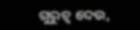ଗୁରୁତ୍ୱ ଦେଉ,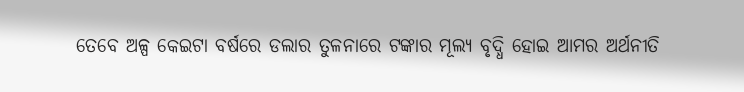ତେବେ ଅଳ୍ପ କେଇଟା ବର୍ଷରେ ଡଲାର ତୁଳନାରେ ଟଙ୍କାର ମୂଲ୍ୟ ବୃଦ୍ଧି ହୋଇ ଆମର ଅର୍ଥନୀତି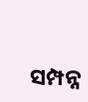ସମ୍ପନ୍ନ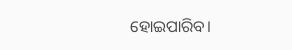ହୋଇପାରିବ।